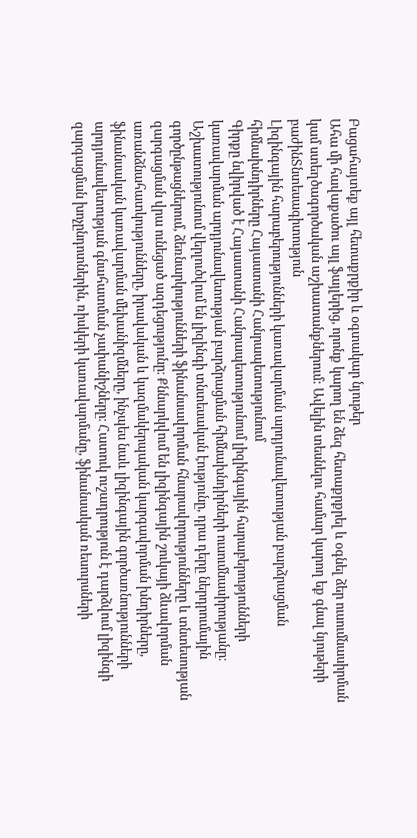Բացահայտեք այլ հետաքրքիր և օգտակար նյութեր
Ահա մի հավաքածու այլ ֆայլերից, որոնք կարող են ձեզ հետաքրքրել և օգնել ձեր ուսումնասիրման կամ ստեղծագործական աշխատանքներում: Ավելին տեսնելու համար կարող եք գնալ նյութերի բաժինՏնտեսագիտություն
Լիզինգային հարաբերությունների կառավարման արդյունավետության բարձրացման հիմնախնդիրները Հայաստանի Հանրապետությունում
Գիրքը նվիրված է Հայաստանի Հանրապետությունում լիզինգային հարաբերությունների կառավարման արդյունավետության բարձրացման հիմնախնդիրների ուսումնասիրությանը։ Աշխատությունում վերլուծվում են լիզինգի տնտեսական էությունը, դրա դերը ներդրումային գործընթացներում, ձեռնարկությունների ֆինանսավորման հնարավորությունները և տնտեսության զարգացման վրա ունեցած ազդեցությունը։ Քննարկվում են լիզինգային շուկայի ձևավորման առանձնահատկությունները, իրավական և կազմակերպական կարգավորման խնդիրները, ֆինանսական կառավարման մեխանիզմները, ինչպես նաև լիզինգային գործառնությունների արդյունավետության գնահատման չափանիշները։ Հատուկ ուշադրություն է դարձվում լիզինգի զարգացման խոչընդոտներին, ռիսկերի կառավարմանը, ֆինանսական ռեսուրսների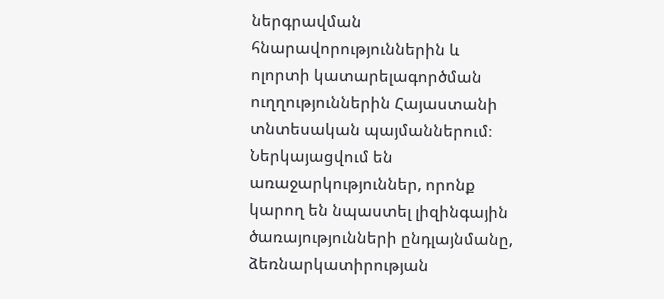ներգրավման հնարավորություններին և ոլորտի կատարելագործման ուղղություններին Հայաստանի տնտեսական պայմաններում։ Ներկայացվում են առաջարկություններ, որոնք կարող են նպաստել լիզինգային ծառայությունների ընդլայնմանը, ձեռնարկատիրության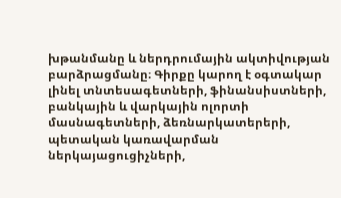խթանմանը և ներդրումային ակտիվության բարձրացմանը։ Գիրքը կարող է օգտակար լինել տնտեսագետների, ֆինանսիստների, բանկային և վարկային ոլորտի մասնագետների, ձեռնարկատերերի, պետական կառավարման ներկայացուցիչների,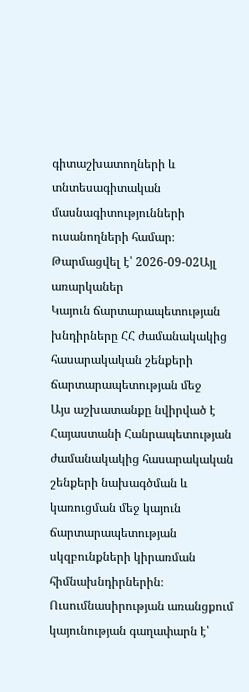գիտաշխատողների և տնտեսագիտական մասնագիտությունների ուսանողների համար։
Թարմացվել է՝ 2026-09-02Այլ առարկաներ
Կայուն ճարտարապետության խնդիրները ՀՀ ժամանակակից հասարակական շենքերի ճարտարապետության մեջ
Այս աշխատանքը նվիրված է Հայաստանի Հանրապետության ժամանակակից հասարակական շենքերի նախագծման և կառուցման մեջ կայուն ճարտարապետության սկզբունքների կիրառման հիմնախնդիրներին։ Ուսումնասիրության առանցքում կայունության գաղափարն է՝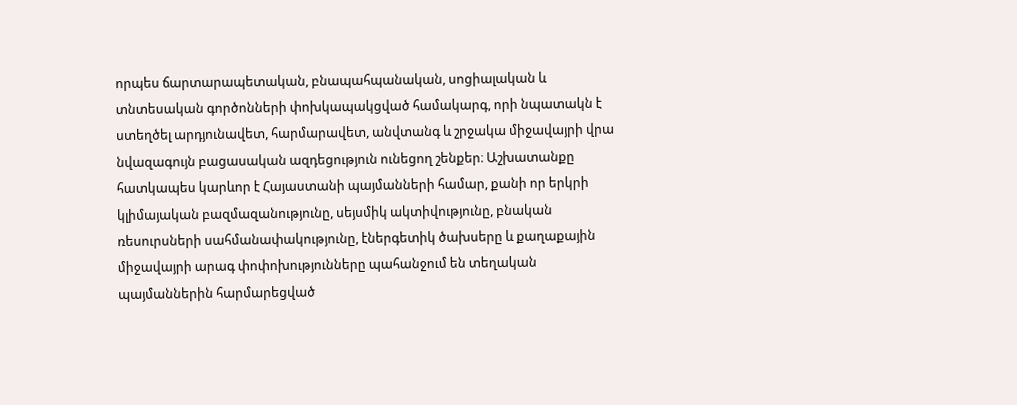որպես ճարտարապետական, բնապահպանական, սոցիալական և տնտեսական գործոնների փոխկապակցված համակարգ, որի նպատակն է ստեղծել արդյունավետ, հարմարավետ, անվտանգ և շրջակա միջավայրի վրա նվազագույն բացասական ազդեցություն ունեցող շենքեր։ Աշխատանքը հատկապես կարևոր է Հայաստանի պայմանների համար, քանի որ երկրի կլիմայական բազմազանությունը, սեյսմիկ ակտիվությունը, բնական ռեսուրսների սահմանափակությունը, էներգետիկ ծախսերը և քաղաքային միջավայրի արագ փոփոխությունները պահանջում են տեղական պայմաններին հարմարեցված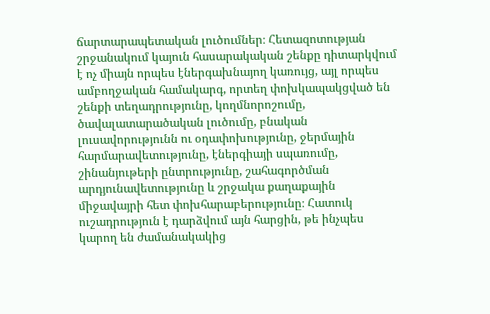ճարտարապետական լուծումներ։ Հետազոտության շրջանակում կայուն հասարակական շենքը դիտարկվում է ոչ միայն որպես էներգախնայող կառույց, այլ որպես ամբողջական համակարգ, որտեղ փոխկապակցված են շենքի տեղադրությունը, կողմնորոշումը, ծավալատարածական լուծումը, բնական լուսավորությունն ու օդափոխությունը, ջերմային հարմարավետությունը, էներգիայի սպառումը, շինանյութերի ընտրությունը, շահագործման արդյունավետությունը և շրջակա քաղաքային միջավայրի հետ փոխհարաբերությունը։ Հատուկ ուշադրություն է դարձվում այն հարցին, թե ինչպես կարող են ժամանակակից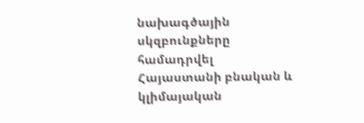նախագծային սկզբունքները համադրվել Հայաստանի բնական և կլիմայական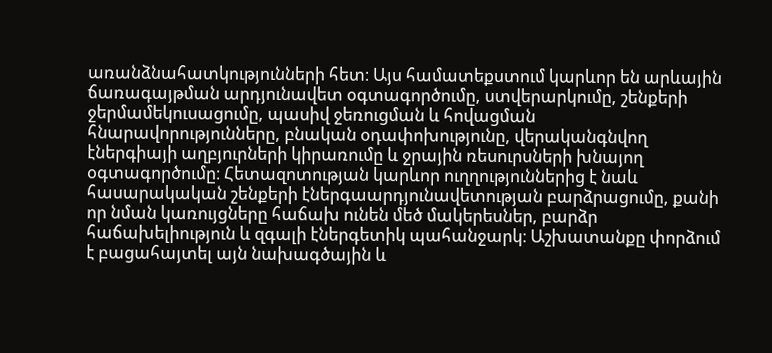առանձնահատկությունների հետ։ Այս համատեքստում կարևոր են արևային ճառագայթման արդյունավետ օգտագործումը, ստվերարկումը, շենքերի ջերմամեկուսացումը, պասիվ ջեռուցման և հովացման հնարավորությունները, բնական օդափոխությունը, վերականգնվող էներգիայի աղբյուրների կիրառումը և ջրային ռեսուրսների խնայող օգտագործումը։ Հետազոտության կարևոր ուղղություններից է նաև հասարակական շենքերի էներգաարդյունավետության բարձրացումը, քանի որ նման կառույցները հաճախ ունեն մեծ մակերեսներ, բարձր հաճախելիություն և զգալի էներգետիկ պահանջարկ։ Աշխատանքը փորձում է բացահայտել այն նախագծային և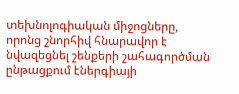տեխնոլոգիական միջոցները, որոնց շնորհիվ հնարավոր է նվազեցնել շենքերի շահագործման ընթացքում էներգիայի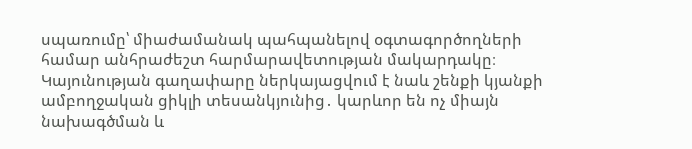սպառումը՝ միաժամանակ պահպանելով օգտագործողների համար անհրաժեշտ հարմարավետության մակարդակը։ Կայունության գաղափարը ներկայացվում է նաև շենքի կյանքի ամբողջական ցիկլի տեսանկյունից․ կարևոր են ոչ միայն նախագծման և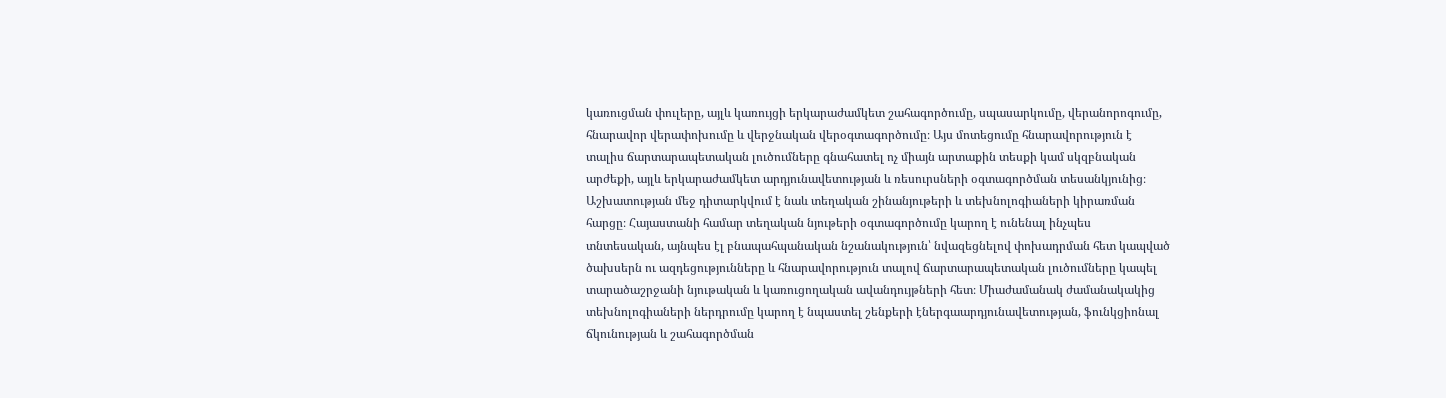կառուցման փուլերը, այլև կառույցի երկարաժամկետ շահագործումը, սպասարկումը, վերանորոգումը, հնարավոր վերափոխումը և վերջնական վերօգտագործումը։ Այս մոտեցումը հնարավորություն է տալիս ճարտարապետական լուծումները գնահատել ոչ միայն արտաքին տեսքի կամ սկզբնական արժեքի, այլև երկարաժամկետ արդյունավետության և ռեսուրսների օգտագործման տեսանկյունից։ Աշխատության մեջ դիտարկվում է նաև տեղական շինանյութերի և տեխնոլոգիաների կիրառման հարցը։ Հայաստանի համար տեղական նյութերի օգտագործումը կարող է ունենալ ինչպես տնտեսական, այնպես էլ բնապահպանական նշանակություն՝ նվազեցնելով փոխադրման հետ կապված ծախսերն ու ազդեցությունները և հնարավորություն տալով ճարտարապետական լուծումները կապել տարածաշրջանի նյութական և կառուցողական ավանդույթների հետ։ Միաժամանակ ժամանակակից տեխնոլոգիաների ներդրումը կարող է նպաստել շենքերի էներգաարդյունավետության, ֆունկցիոնալ ճկունության և շահագործման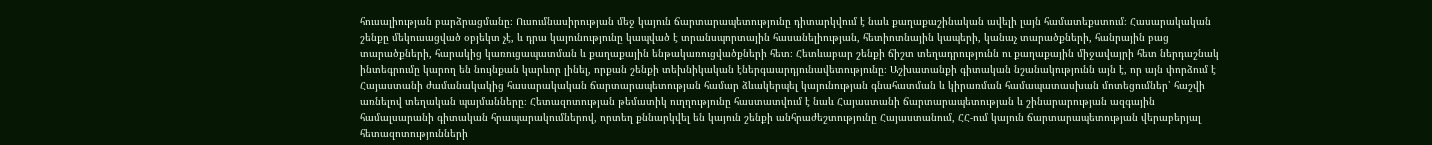հուսալիության բարձրացմանը։ Ուսումնասիրության մեջ կայուն ճարտարապետությունը դիտարկվում է նաև քաղաքաշինական ավելի լայն համատեքստում։ Հասարակական շենքը մեկուսացված օբյեկտ չէ, և դրա կայունությունը կապված է տրանսպորտային հասանելիության, հետիոտնային կապերի, կանաչ տարածքների, հանրային բաց տարածքների, հարակից կառուցապատման և քաղաքային ենթակառուցվածքների հետ։ Հետևաբար շենքի ճիշտ տեղադրությունն ու քաղաքային միջավայրի հետ ներդաշնակ ինտեգրումը կարող են նույնքան կարևոր լինել, որքան շենքի տեխնիկական էներգաարդյունավետությունը։ Աշխատանքի գիտական նշանակությունն այն է, որ այն փորձում է Հայաստանի ժամանակակից հասարակական ճարտարապետության համար ձևակերպել կայունության գնահատման և կիրառման համապատասխան մոտեցումներ՝ հաշվի առնելով տեղական պայմանները։ Հետազոտության թեմատիկ ուղղությունը հաստատվում է նաև Հայաստանի ճարտարապետության և շինարարության ազգային համալսարանի գիտական հրապարակումներով, որտեղ քննարկվել են կայուն շենքի անհրաժեշտությունը Հայաստանում, ՀՀ-ում կայուն ճարտարապետության վերաբերյալ հետազոտությունների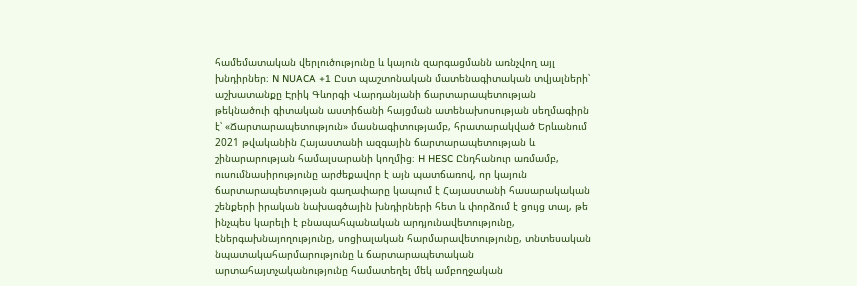համեմատական վերլուծությունը և կայուն զարգացմանն առնչվող այլ խնդիրներ։ N NUACA +1 Ըստ պաշտոնական մատենագիտական տվյալների՝ աշխատանքը Էրիկ Գևորգի Վարդանյանի ճարտարապետության թեկնածուի գիտական աստիճանի հայցման ատենախոսության սեղմագիրն է՝ «Ճարտարապետություն» մասնագիտությամբ, հրատարակված Երևանում 2021 թվականին Հայաստանի ազգային ճարտարապետության և շինարարության համալսարանի կողմից։ H HESC Ընդհանուր առմամբ, ուսումնասիրությունը արժեքավոր է այն պատճառով, որ կայուն ճարտարապետության գաղափարը կապում է Հայաստանի հասարակական շենքերի իրական նախագծային խնդիրների հետ և փորձում է ցույց տալ, թե ինչպես կարելի է բնապահպանական արդյունավետությունը, էներգախնայողությունը, սոցիալական հարմարավետությունը, տնտեսական նպատակահարմարությունը և ճարտարապետական արտահայտչականությունը համատեղել մեկ ամբողջական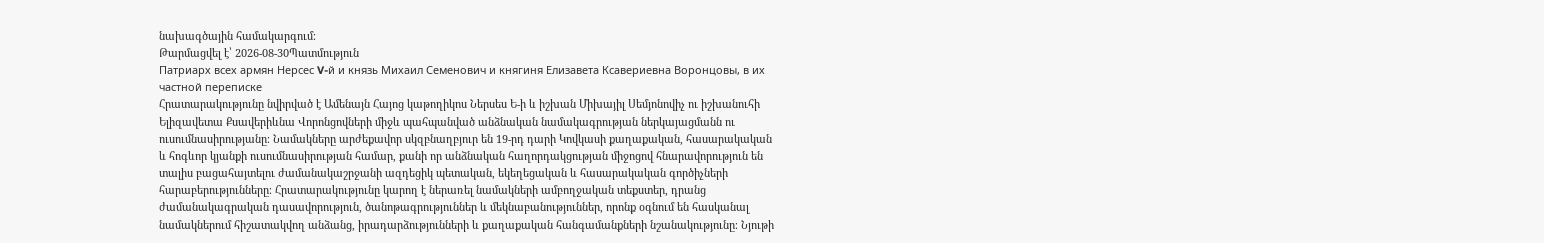նախագծային համակարգում։
Թարմացվել է՝ 2026-08-30Պատմություն
Патриарх всех армян Нерсес V-й и князь Михаил Семенович и княгиня Елизавета Ксавериевна Воронцовы, в их частной переписке
Հրատարակությունը նվիրված է Ամենայն Հայոց կաթողիկոս Ներսես Ե-ի և իշխան Միխայիլ Սեմյոնովիչ ու իշխանուհի Ելիզավետա Քսավերիևնա Վորոնցովների միջև պահպանված անձնական նամակագրության ներկայացմանն ու ուսումնասիրությանը։ Նամակները արժեքավոր սկզբնաղբյուր են 19-րդ դարի Կովկասի քաղաքական, հասարակական և հոգևոր կյանքի ուսումնասիրության համար, քանի որ անձնական հաղորդակցության միջոցով հնարավորություն են տալիս բացահայտելու ժամանակաշրջանի ազդեցիկ պետական, եկեղեցական և հասարակական գործիչների հարաբերությունները։ Հրատարակությունը կարող է ներառել նամակների ամբողջական տեքստեր, դրանց ժամանակագրական դասավորություն, ծանոթագրություններ և մեկնաբանություններ, որոնք օգնում են հասկանալ նամակներում հիշատակվող անձանց, իրադարձությունների և քաղաքական հանգամանքների նշանակությունը։ Նյութի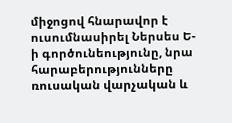միջոցով հնարավոր է ուսումնասիրել Ներսես Ե-ի գործունեությունը, նրա հարաբերությունները ռուսական վարչական և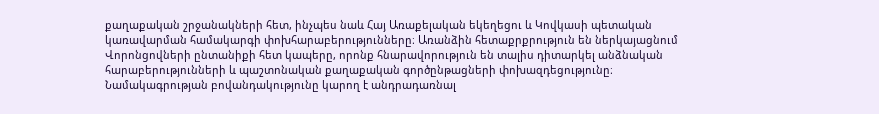քաղաքական շրջանակների հետ, ինչպես նաև Հայ Առաքելական եկեղեցու և Կովկասի պետական կառավարման համակարգի փոխհարաբերությունները։ Առանձին հետաքրքրություն են ներկայացնում Վորոնցովների ընտանիքի հետ կապերը, որոնք հնարավորություն են տալիս դիտարկել անձնական հարաբերությունների և պաշտոնական քաղաքական գործընթացների փոխազդեցությունը։ Նամակագրության բովանդակությունը կարող է անդրադառնալ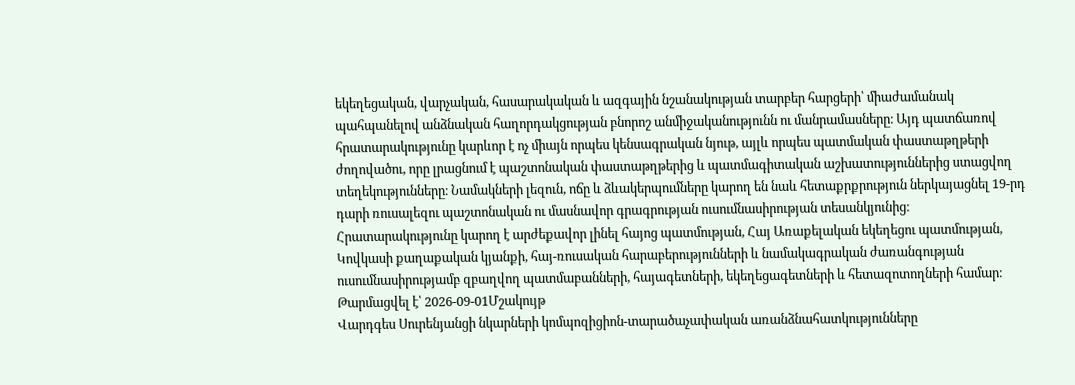եկեղեցական, վարչական, հասարակական և ազգային նշանակության տարբեր հարցերի՝ միաժամանակ պահպանելով անձնական հաղորդակցության բնորոշ անմիջականությունն ու մանրամասները։ Այդ պատճառով հրատարակությունը կարևոր է ոչ միայն որպես կենսագրական նյութ, այլև որպես պատմական փաստաթղթերի ժողովածու, որը լրացնում է պաշտոնական փաստաթղթերից և պատմագիտական աշխատություններից ստացվող տեղեկությունները։ Նամակների լեզուն, ոճը և ձևակերպումները կարող են նաև հետաքրքրություն ներկայացնել 19-րդ դարի ռուսալեզու պաշտոնական ու մասնավոր գրագրության ուսումնասիրության տեսանկյունից։ Հրատարակությունը կարող է արժեքավոր լինել հայոց պատմության, Հայ Առաքելական եկեղեցու պատմության, Կովկասի քաղաքական կյանքի, հայ-ռուսական հարաբերությունների և նամակագրական ժառանգության ուսումնասիրությամբ զբաղվող պատմաբանների, հայագետների, եկեղեցագետների և հետազոտողների համար։
Թարմացվել է՝ 2026-09-01Մշակույթ
Վարդգես Սուրենյանցի նկարների կոմպոզիցիոն-տարածաչափական առանձնահատկությունները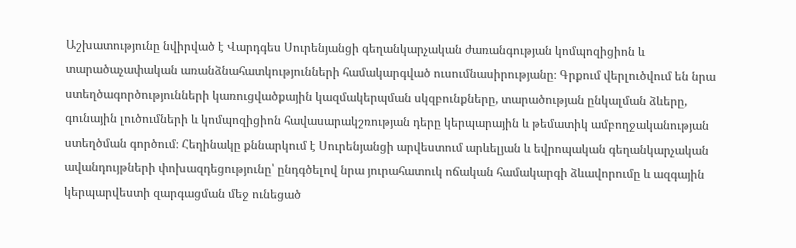Աշխատությունը նվիրված է Վարդգես Սուրենյանցի գեղանկարչական ժառանգության կոմպոզիցիոն և տարածաչափական առանձնահատկությունների համակարգված ուսումնասիրությանը։ Գրքում վերլուծվում են նրա ստեղծագործությունների կառուցվածքային կազմակերպման սկզբունքները, տարածության ընկալման ձևերը, գունային լուծումների և կոմպոզիցիոն հավասարակշռության դերը կերպարային և թեմատիկ ամբողջականության ստեղծման գործում։ Հեղինակը քննարկում է Սուրենյանցի արվեստում արևելյան և եվրոպական գեղանկարչական ավանդույթների փոխազդեցությունը՝ ընդգծելով նրա յուրահատուկ ոճական համակարգի ձևավորումը և ազգային կերպարվեստի զարգացման մեջ ունեցած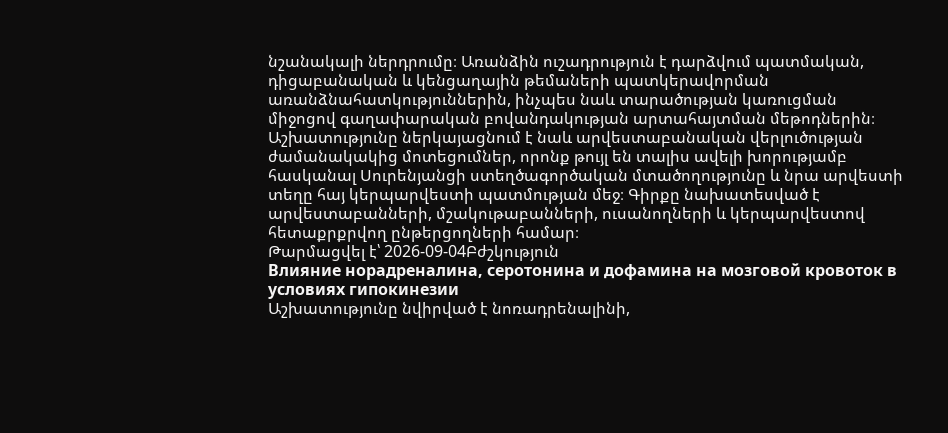նշանակալի ներդրումը։ Առանձին ուշադրություն է դարձվում պատմական, դիցաբանական և կենցաղային թեմաների պատկերավորման առանձնահատկություններին, ինչպես նաև տարածության կառուցման միջոցով գաղափարական բովանդակության արտահայտման մեթոդներին։ Աշխատությունը ներկայացնում է նաև արվեստաբանական վերլուծության ժամանակակից մոտեցումներ, որոնք թույլ են տալիս ավելի խորությամբ հասկանալ Սուրենյանցի ստեղծագործական մտածողությունը և նրա արվեստի տեղը հայ կերպարվեստի պատմության մեջ։ Գիրքը նախատեսված է արվեստաբանների, մշակութաբանների, ուսանողների և կերպարվեստով հետաքրքրվող ընթերցողների համար։
Թարմացվել է՝ 2026-09-04Բժշկություն
Влияние норадреналина, серотонина и дофамина на мозговой кровоток в условиях гипокинезии
Աշխատությունը նվիրված է նոռադրենալինի,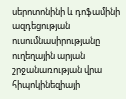սերոտոնինի և դոֆամինի ազդեցության ուսումնասիրությանը ուղեղային արյան շրջանառության վրա հիպոկինեզիայի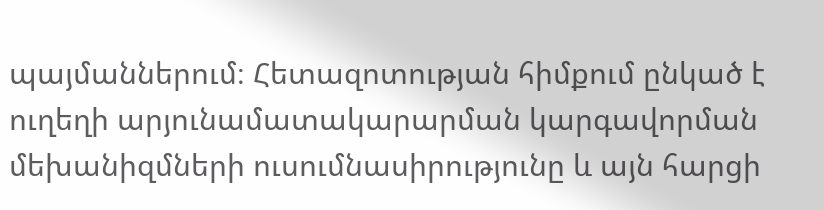պայմաններում։ Հետազոտության հիմքում ընկած է ուղեղի արյունամատակարարման կարգավորման մեխանիզմների ուսումնասիրությունը և այն հարցի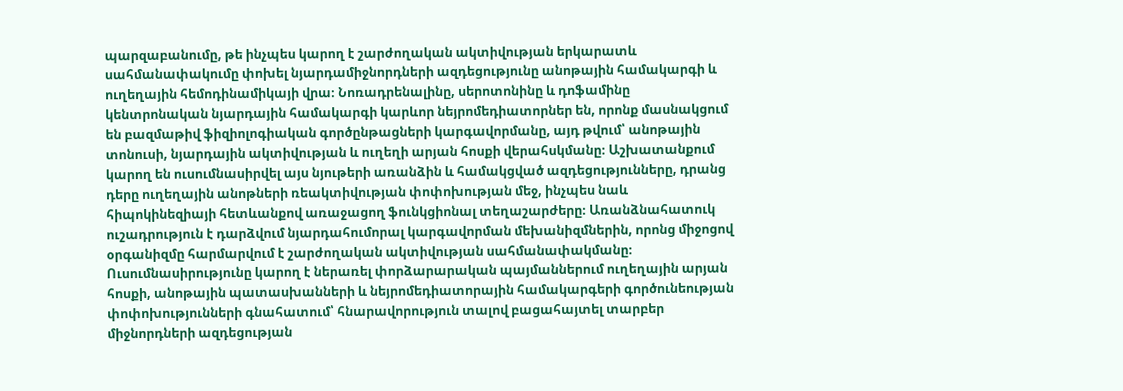պարզաբանումը, թե ինչպես կարող է շարժողական ակտիվության երկարատև սահմանափակումը փոխել նյարդամիջնորդների ազդեցությունը անոթային համակարգի և ուղեղային հեմոդինամիկայի վրա։ Նոռադրենալինը, սերոտոնինը և դոֆամինը կենտրոնական նյարդային համակարգի կարևոր նեյրոմեդիատորներ են, որոնք մասնակցում են բազմաթիվ ֆիզիոլոգիական գործընթացների կարգավորմանը, այդ թվում՝ անոթային տոնուսի, նյարդային ակտիվության և ուղեղի արյան հոսքի վերահսկմանը։ Աշխատանքում կարող են ուսումնասիրվել այս նյութերի առանձին և համակցված ազդեցությունները, դրանց դերը ուղեղային անոթների ռեակտիվության փոփոխության մեջ, ինչպես նաև հիպոկինեզիայի հետևանքով առաջացող ֆունկցիոնալ տեղաշարժերը։ Առանձնահատուկ ուշադրություն է դարձվում նյարդահումորալ կարգավորման մեխանիզմներին, որոնց միջոցով օրգանիզմը հարմարվում է շարժողական ակտիվության սահմանափակմանը։ Ուսումնասիրությունը կարող է ներառել փորձարարական պայմաններում ուղեղային արյան հոսքի, անոթային պատասխանների և նեյրոմեդիատորային համակարգերի գործունեության փոփոխությունների գնահատում՝ հնարավորություն տալով բացահայտել տարբեր միջնորդների ազդեցության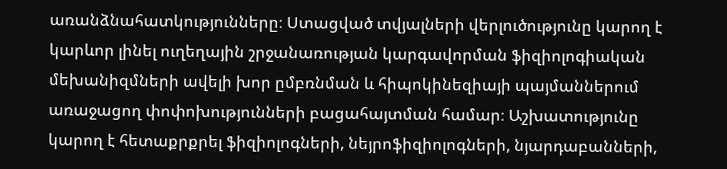առանձնահատկությունները։ Ստացված տվյալների վերլուծությունը կարող է կարևոր լինել ուղեղային շրջանառության կարգավորման ֆիզիոլոգիական մեխանիզմների ավելի խոր ըմբռնման և հիպոկինեզիայի պայմաններում առաջացող փոփոխությունների բացահայտման համար։ Աշխատությունը կարող է հետաքրքրել ֆիզիոլոգների, նեյրոֆիզիոլոգների, նյարդաբանների,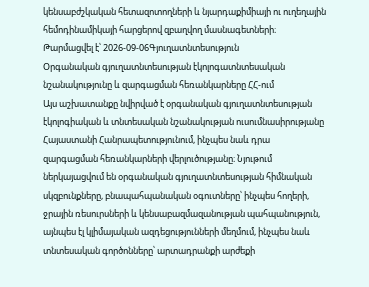կենսաբժշկական հետազոտողների և նյարդաքիմիայի ու ուղեղային հեմոդինամիկայի հարցերով զբաղվող մասնագետների։
Թարմացվել է՝ 2026-09-06Գյուղատնտեսություն
Օրգանական գյուղատնտեսության էկոլոգատնտեսական նշանակությունը և զարգացման հեռանկարները ՀՀ-ում
Այս աշխատանքը նվիրված է օրգանական գյուղատնտեսության էկոլոգիական և տնտեսական նշանակության ուսումնասիրությանը Հայաստանի Հանրապետությունում, ինչպես նաև դրա զարգացման հեռանկարների վերլուծությանը։ Նյութում ներկայացվում են օրգանական գյուղատնտեսության հիմնական սկզբունքները, բնապահպանական օգուտները՝ ինչպես հողերի, ջրային ռեսուրսների և կենսաբազմազանության պահպանություն, այնպես էլ կլիմայական ազդեցությունների մեղմում, ինչպես նաև տնտեսական գործոնները՝ արտադրանքի արժեքի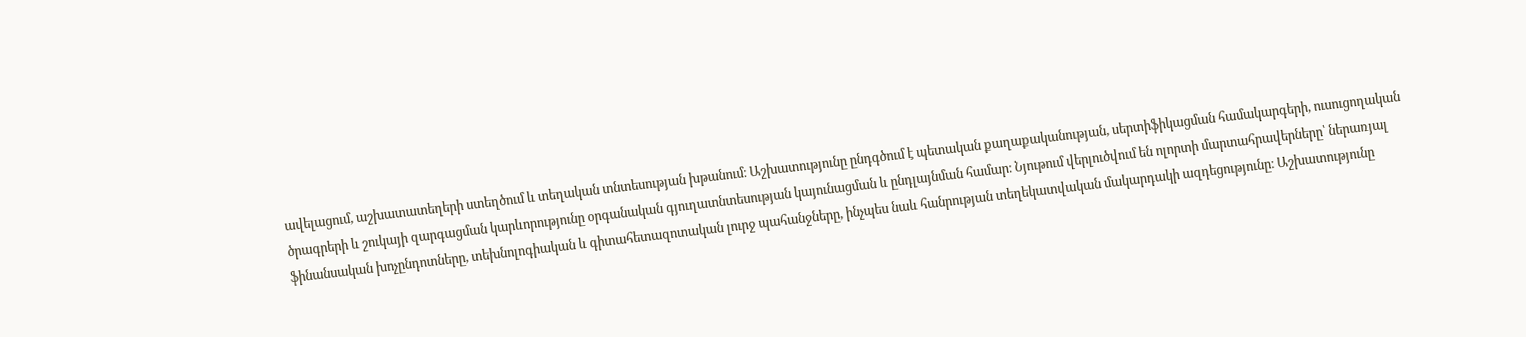ավելացում, աշխատատեղերի ստեղծում և տեղական տնտեսության խթանում։ Աշխատությունը ընդգծում է պետական քաղաքականության, սերտիֆիկացման համակարգերի, ուսուցողական ծրագրերի և շուկայի զարգացման կարևորությունը օրգանական գյուղատնտեսության կայունացման և ընդլայնման համար։ Նյութում վերլուծվում են ոլորտի մարտահրավերները՝ ներառյալ ֆինանսական խոչընդոտները, տեխնոլոգիական և գիտահետազոտական լուրջ պահանջները, ինչպես նաև հանրության տեղեկատվական մակարդակի ազդեցությունը։ Աշխատությունը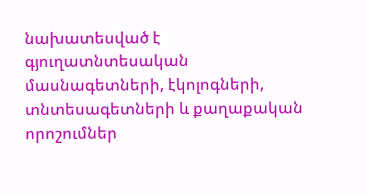նախատեսված է գյուղատնտեսական մասնագետների, էկոլոգների, տնտեսագետների և քաղաքական որոշումներ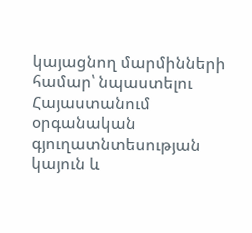կայացնող մարմինների համար՝ նպաստելու Հայաստանում օրգանական գյուղատնտեսության կայուն և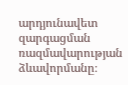արդյունավետ զարգացման ռազմավարության ձևավորմանը։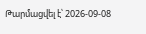Թարմացվել է՝ 2026-09-08